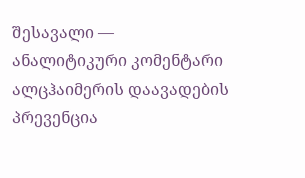შესავალი — ანალიტიკური კომენტარი
ალცჰაიმერის დაავადების პრევენცია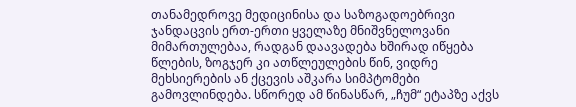თანამედროვე მედიცინისა და საზოგადოებრივი ჯანდაცვის ერთ-ერთი ყველაზე მნიშვნელოვანი მიმართულებაა, რადგან დაავადება ხშირად იწყება წლების, ზოგჯერ კი ათწლეულების წინ, ვიდრე მეხსიერების ან ქცევის აშკარა სიმპტომები გამოვლინდება. სწორედ ამ წინასწარ, „ჩუმ“ ეტაპზე აქვს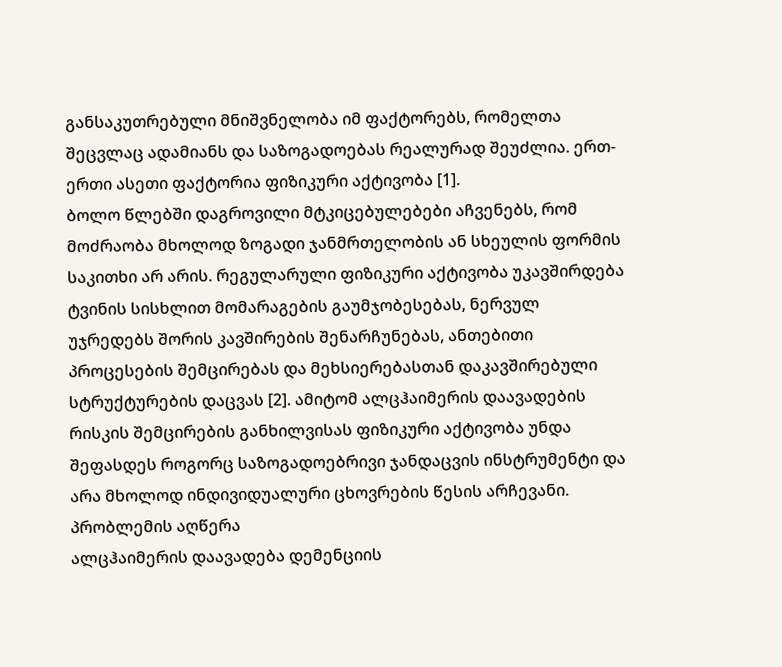განსაკუთრებული მნიშვნელობა იმ ფაქტორებს, რომელთა შეცვლაც ადამიანს და საზოგადოებას რეალურად შეუძლია. ერთ-ერთი ასეთი ფაქტორია ფიზიკური აქტივობა [1].
ბოლო წლებში დაგროვილი მტკიცებულებები აჩვენებს, რომ მოძრაობა მხოლოდ ზოგადი ჯანმრთელობის ან სხეულის ფორმის საკითხი არ არის. რეგულარული ფიზიკური აქტივობა უკავშირდება ტვინის სისხლით მომარაგების გაუმჯობესებას, ნერვულ უჯრედებს შორის კავშირების შენარჩუნებას, ანთებითი პროცესების შემცირებას და მეხსიერებასთან დაკავშირებული სტრუქტურების დაცვას [2]. ამიტომ ალცჰაიმერის დაავადების რისკის შემცირების განხილვისას ფიზიკური აქტივობა უნდა შეფასდეს როგორც საზოგადოებრივი ჯანდაცვის ინსტრუმენტი და არა მხოლოდ ინდივიდუალური ცხოვრების წესის არჩევანი.
პრობლემის აღწერა
ალცჰაიმერის დაავადება დემენციის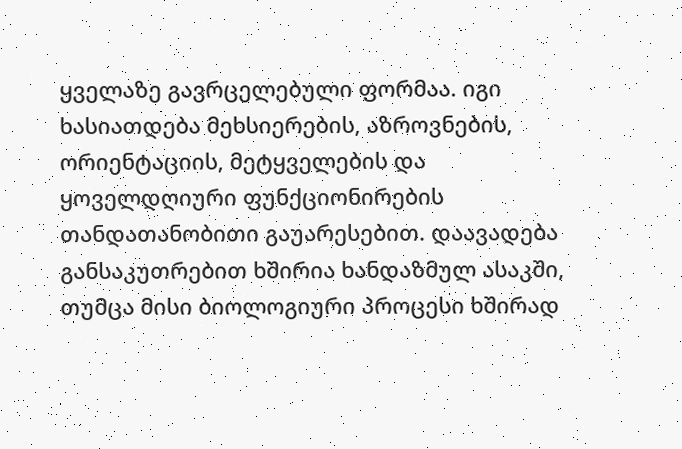ყველაზე გავრცელებული ფორმაა. იგი ხასიათდება მეხსიერების, აზროვნების, ორიენტაციის, მეტყველების და ყოველდღიური ფუნქციონირების თანდათანობითი გაუარესებით. დაავადება განსაკუთრებით ხშირია ხანდაზმულ ასაკში, თუმცა მისი ბიოლოგიური პროცესი ხშირად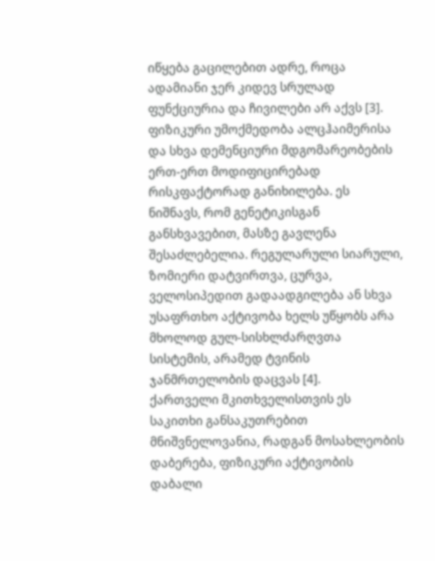იწყება გაცილებით ადრე, როცა ადამიანი ჯერ კიდევ სრულად ფუნქციურია და ჩივილები არ აქვს [3].
ფიზიკური უმოქმედობა ალცჰაიმერისა და სხვა დემენციური მდგომარეობების ერთ-ერთ მოდიფიცირებად რისკფაქტორად განიხილება. ეს ნიშნავს, რომ გენეტიკისგან განსხვავებით, მასზე გავლენა შესაძლებელია. რეგულარული სიარული, ზომიერი დატვირთვა, ცურვა, ველოსიპედით გადაადგილება ან სხვა უსაფრთხო აქტივობა ხელს უწყობს არა მხოლოდ გულ-სისხლძარღვთა სისტემის, არამედ ტვინის ჯანმრთელობის დაცვას [4].
ქართველი მკითხველისთვის ეს საკითხი განსაკუთრებით მნიშვნელოვანია, რადგან მოსახლეობის დაბერება, ფიზიკური აქტივობის დაბალი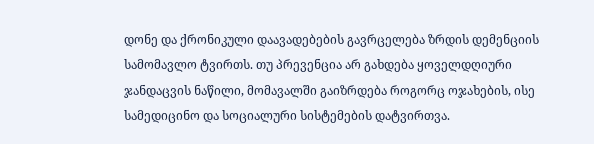დონე და ქრონიკული დაავადებების გავრცელება ზრდის დემენციის სამომავლო ტვირთს. თუ პრევენცია არ გახდება ყოველდღიური ჯანდაცვის ნაწილი, მომავალში გაიზრდება როგორც ოჯახების, ისე სამედიცინო და სოციალური სისტემების დატვირთვა.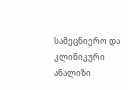სამეცნიერო და კლინიკური ანალიზი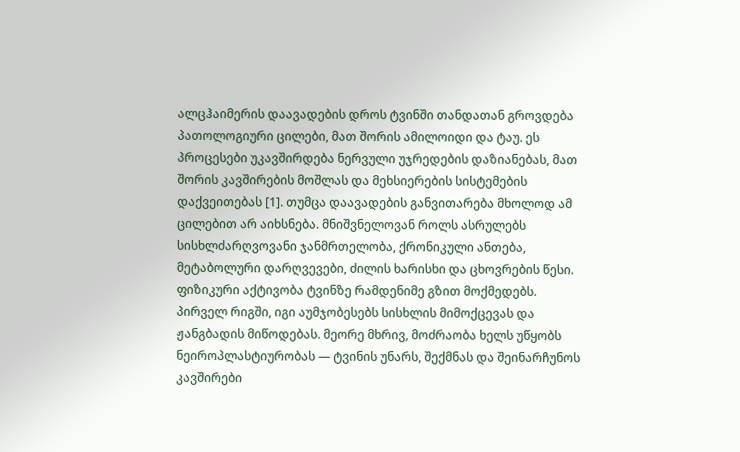ალცჰაიმერის დაავადების დროს ტვინში თანდათან გროვდება პათოლოგიური ცილები, მათ შორის ამილოიდი და ტაუ. ეს პროცესები უკავშირდება ნერვული უჯრედების დაზიანებას, მათ შორის კავშირების მოშლას და მეხსიერების სისტემების დაქვეითებას [1]. თუმცა დაავადების განვითარება მხოლოდ ამ ცილებით არ აიხსნება. მნიშვნელოვან როლს ასრულებს სისხლძარღვოვანი ჯანმრთელობა, ქრონიკული ანთება, მეტაბოლური დარღვევები, ძილის ხარისხი და ცხოვრების წესი.
ფიზიკური აქტივობა ტვინზე რამდენიმე გზით მოქმედებს. პირველ რიგში, იგი აუმჯობესებს სისხლის მიმოქცევას და ჟანგბადის მიწოდებას. მეორე მხრივ, მოძრაობა ხელს უწყობს ნეიროპლასტიურობას — ტვინის უნარს, შექმნას და შეინარჩუნოს კავშირები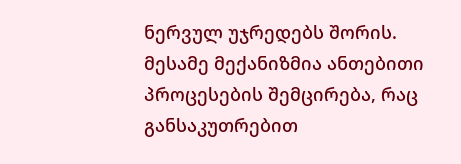ნერვულ უჯრედებს შორის. მესამე მექანიზმია ანთებითი პროცესების შემცირება, რაც განსაკუთრებით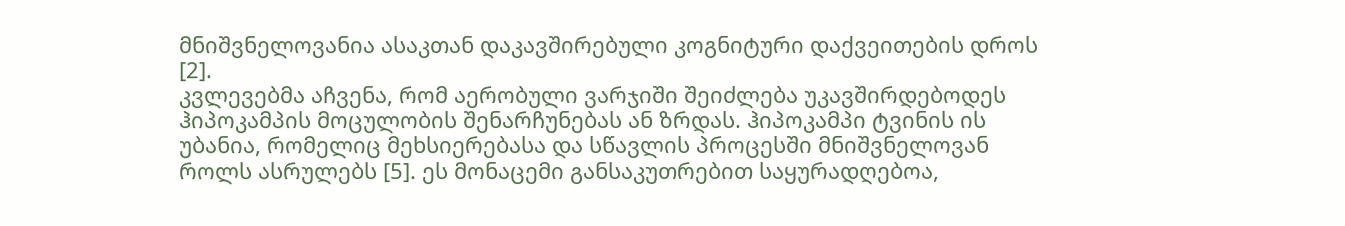მნიშვნელოვანია ასაკთან დაკავშირებული კოგნიტური დაქვეითების დროს [2].
კვლევებმა აჩვენა, რომ აერობული ვარჯიში შეიძლება უკავშირდებოდეს ჰიპოკამპის მოცულობის შენარჩუნებას ან ზრდას. ჰიპოკამპი ტვინის ის უბანია, რომელიც მეხსიერებასა და სწავლის პროცესში მნიშვნელოვან როლს ასრულებს [5]. ეს მონაცემი განსაკუთრებით საყურადღებოა,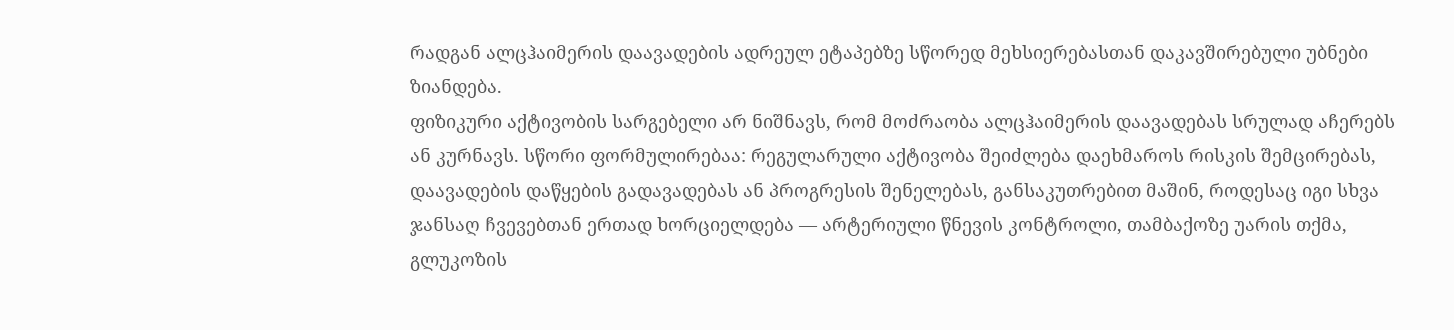რადგან ალცჰაიმერის დაავადების ადრეულ ეტაპებზე სწორედ მეხსიერებასთან დაკავშირებული უბნები ზიანდება.
ფიზიკური აქტივობის სარგებელი არ ნიშნავს, რომ მოძრაობა ალცჰაიმერის დაავადებას სრულად აჩერებს ან კურნავს. სწორი ფორმულირებაა: რეგულარული აქტივობა შეიძლება დაეხმაროს რისკის შემცირებას, დაავადების დაწყების გადავადებას ან პროგრესის შენელებას, განსაკუთრებით მაშინ, როდესაც იგი სხვა ჯანსაღ ჩვევებთან ერთად ხორციელდება — არტერიული წნევის კონტროლი, თამბაქოზე უარის თქმა, გლუკოზის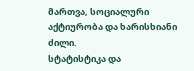მართვა, სოციალური აქტიურობა და ხარისხიანი ძილი.
სტატისტიკა და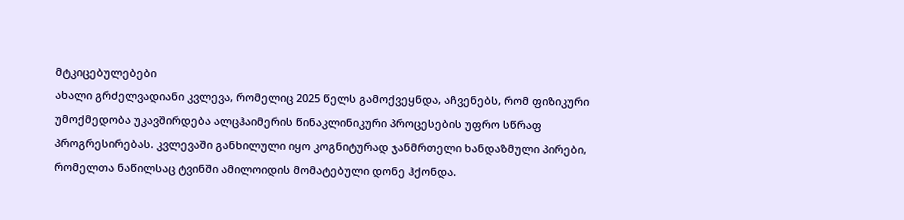მტკიცებულებები
ახალი გრძელვადიანი კვლევა, რომელიც 2025 წელს გამოქვეყნდა, აჩვენებს, რომ ფიზიკური უმოქმედობა უკავშირდება ალცჰაიმერის წინაკლინიკური პროცესების უფრო სწრაფ პროგრესირებას. კვლევაში განხილული იყო კოგნიტურად ჯანმრთელი ხანდაზმული პირები, რომელთა ნაწილსაც ტვინში ამილოიდის მომატებული დონე ჰქონდა.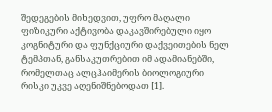შედეგების მიხედვით, უფრო მაღალი ფიზიკური აქტივობა დაკავშირებული იყო კოგნიტური და ფუნქციური დაქვეითების ნელ ტემპთან, განსაკუთრებით იმ ადამიანებში, რომელთაც ალცჰაიმერის ბიოლოგიური რისკი უკვე აღენიშნებოდათ [1].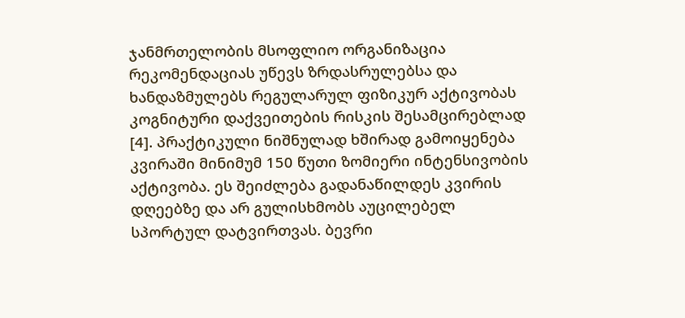ჯანმრთელობის მსოფლიო ორგანიზაცია რეკომენდაციას უწევს ზრდასრულებსა და ხანდაზმულებს რეგულარულ ფიზიკურ აქტივობას კოგნიტური დაქვეითების რისკის შესამცირებლად [4]. პრაქტიკული ნიშნულად ხშირად გამოიყენება კვირაში მინიმუმ 150 წუთი ზომიერი ინტენსივობის აქტივობა. ეს შეიძლება გადანაწილდეს კვირის დღეებზე და არ გულისხმობს აუცილებელ სპორტულ დატვირთვას. ბევრი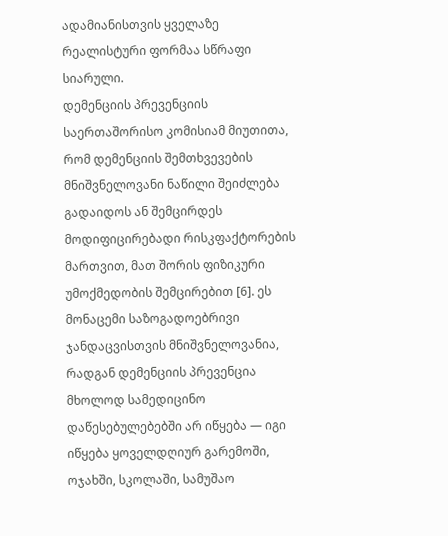ადამიანისთვის ყველაზე რეალისტური ფორმაა სწრაფი სიარული.
დემენციის პრევენციის საერთაშორისო კომისიამ მიუთითა, რომ დემენციის შემთხვევების მნიშვნელოვანი ნაწილი შეიძლება გადაიდოს ან შემცირდეს მოდიფიცირებადი რისკფაქტორების მართვით, მათ შორის ფიზიკური უმოქმედობის შემცირებით [6]. ეს მონაცემი საზოგადოებრივი ჯანდაცვისთვის მნიშვნელოვანია, რადგან დემენციის პრევენცია მხოლოდ სამედიცინო დაწესებულებებში არ იწყება — იგი იწყება ყოველდღიურ გარემოში, ოჯახში, სკოლაში, სამუშაო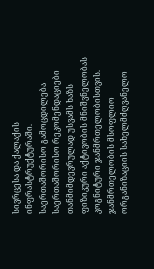სივრცესა და ქალაქის ინფრასტრუქტურაში.
საერთაშორისო გამოცდილება
საერთაშორისო რეკომენდაციები თანმიმდევრულად უსვამს ხაზს ფიზიკური აქტივობის მნიშვნელობას კოგნიტური ჯანმრთელობისთვის. ჯანმრთელობის მსოფლიო ორგანიზაციის სახელმძღვანელო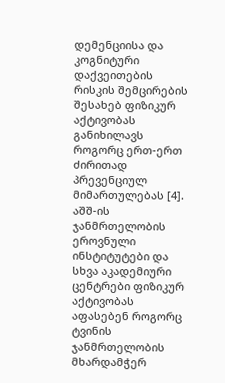დემენციისა და კოგნიტური დაქვეითების რისკის შემცირების შესახებ ფიზიკურ აქტივობას განიხილავს როგორც ერთ-ერთ ძირითად პრევენციულ მიმართულებას [4].
აშშ-ის ჯანმრთელობის ეროვნული ინსტიტუტები და სხვა აკადემიური ცენტრები ფიზიკურ აქტივობას აფასებენ როგორც ტვინის ჯანმრთელობის მხარდამჭერ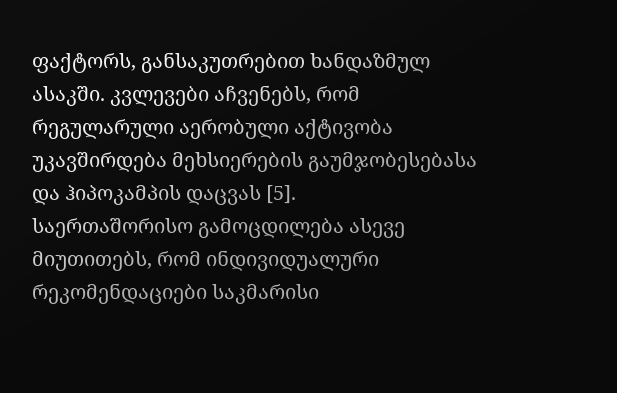ფაქტორს, განსაკუთრებით ხანდაზმულ ასაკში. კვლევები აჩვენებს, რომ რეგულარული აერობული აქტივობა უკავშირდება მეხსიერების გაუმჯობესებასა და ჰიპოკამპის დაცვას [5].
საერთაშორისო გამოცდილება ასევე მიუთითებს, რომ ინდივიდუალური რეკომენდაციები საკმარისი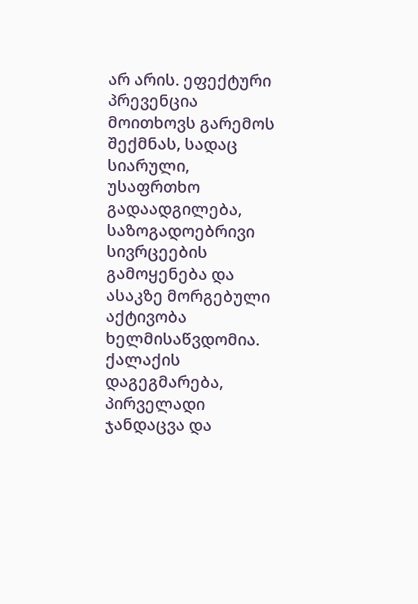არ არის. ეფექტური პრევენცია მოითხოვს გარემოს შექმნას, სადაც სიარული, უსაფრთხო გადაადგილება, საზოგადოებრივი სივრცეების გამოყენება და ასაკზე მორგებული აქტივობა ხელმისაწვდომია. ქალაქის დაგეგმარება, პირველადი ჯანდაცვა და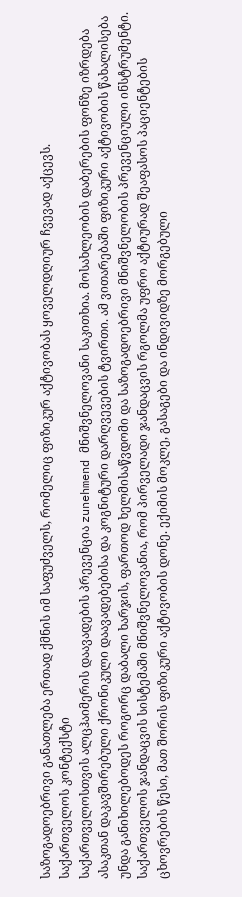საზოგადოებრივი განათლება ერთად ქმნის იმ საფუძველს, რომელიც ფიზიკურ აქტივობას ყოველდღიურ ჩვევად აქცევს.
საქართველოს კონტექსტი
საქართველოსთვის ალცჰაიმერის დაავადების პრევენცია zunehmend მნიშვნელოვანი საკითხია. მოსახლეობის დაბერების ფონზე იზრდება ასაკთან დაკავშირებული ქრონიკული დაავადებებისა და კოგნიტური დარღვევების ტვირთი. ამ ვითარებაში ფიზიკური აქტივობის წახალისება უნდა განიხილებოდეს როგორც დაბალი ხარჯის, ფართოდ ხელმისაწვდომი და საზოგადოებრივი მნიშვნელობის პრევენციული ინსტრუმენტი.
საქართველოს ჯანდაცვის სისტემაში მნიშვნელოვანია, რომ პირველადი ჯანდაცვის რგოლმა უფრო აქტიურად შეაფასოს პაციენტების ცხოვრების წესი, მათ შორის ფიზიკური აქტივობის დონე. ექიმის მოკლე, გასაგები და ინდივიდზე მორგებული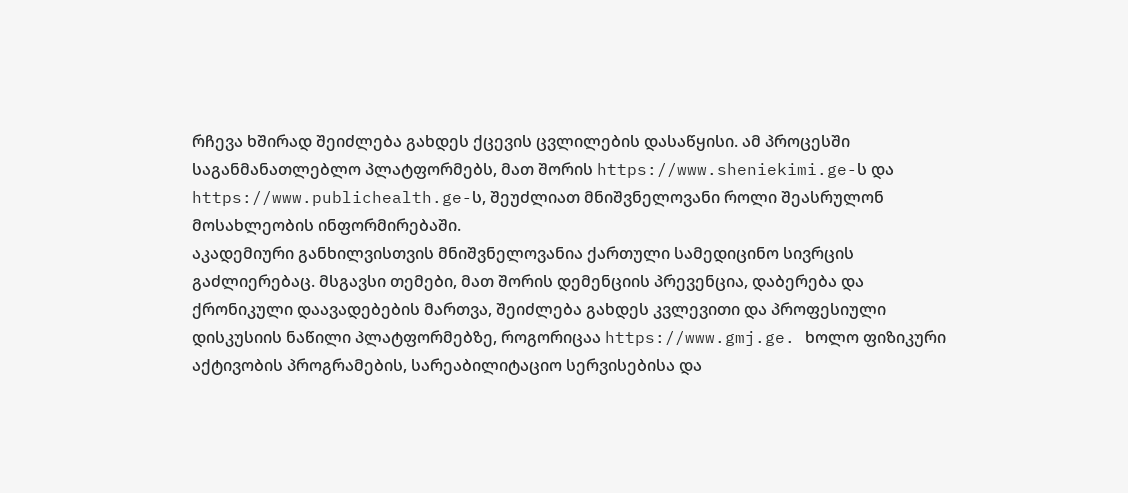რჩევა ხშირად შეიძლება გახდეს ქცევის ცვლილების დასაწყისი. ამ პროცესში საგანმანათლებლო პლატფორმებს, მათ შორის https://www.sheniekimi.ge-ს და https://www.publichealth.ge-ს, შეუძლიათ მნიშვნელოვანი როლი შეასრულონ მოსახლეობის ინფორმირებაში.
აკადემიური განხილვისთვის მნიშვნელოვანია ქართული სამედიცინო სივრცის გაძლიერებაც. მსგავსი თემები, მათ შორის დემენციის პრევენცია, დაბერება და ქრონიკული დაავადებების მართვა, შეიძლება გახდეს კვლევითი და პროფესიული დისკუსიის ნაწილი პლატფორმებზე, როგორიცაა https://www.gmj.ge. ხოლო ფიზიკური აქტივობის პროგრამების, სარეაბილიტაციო სერვისებისა და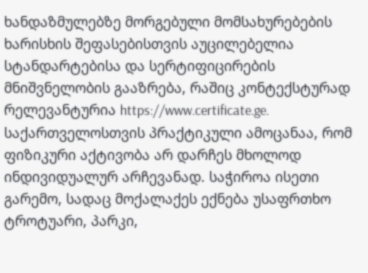ხანდაზმულებზე მორგებული მომსახურებების ხარისხის შეფასებისთვის აუცილებელია სტანდარტებისა და სერტიფიცირების მნიშვნელობის გააზრება, რაშიც კონტექსტურად რელევანტურია https://www.certificate.ge.
საქართველოსთვის პრაქტიკული ამოცანაა, რომ ფიზიკური აქტივობა არ დარჩეს მხოლოდ ინდივიდუალურ არჩევანად. საჭიროა ისეთი გარემო, სადაც მოქალაქეს ექნება უსაფრთხო ტროტუარი, პარკი,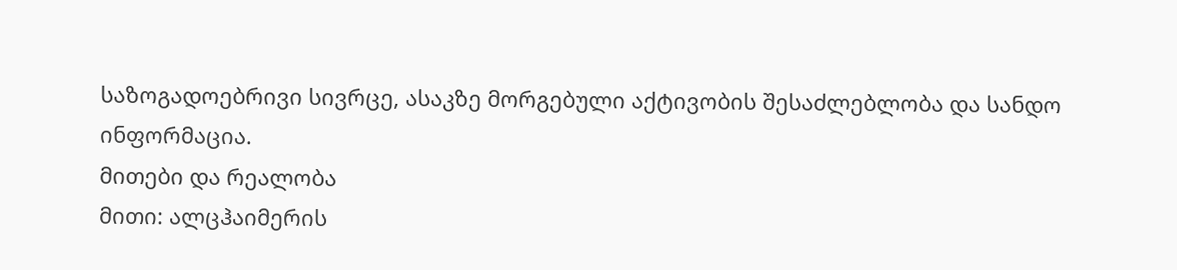საზოგადოებრივი სივრცე, ასაკზე მორგებული აქტივობის შესაძლებლობა და სანდო ინფორმაცია.
მითები და რეალობა
მითი: ალცჰაიმერის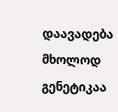დაავადება მხოლოდ გენეტიკაა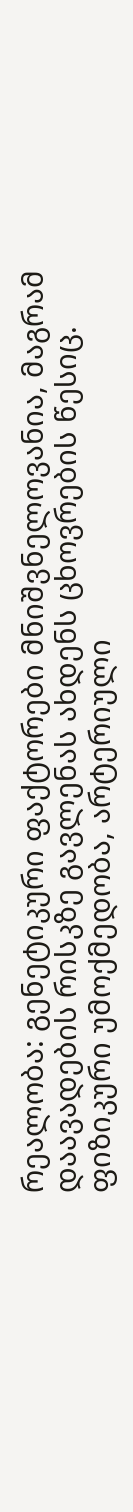რეალობა: გენეტიკური ფაქტორები მნიშვნელოვანია, მაგრამ დაავადების რისკზე გავლენას ახდენს ცხოვრების წესიც. ფიზიკური უმოქმედობა, არტერიული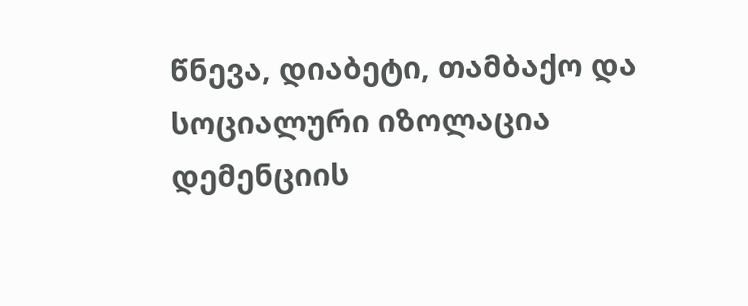წნევა, დიაბეტი, თამბაქო და სოციალური იზოლაცია დემენციის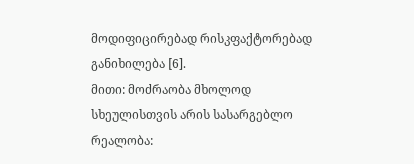მოდიფიცირებად რისკფაქტორებად განიხილება [6].
მითი: მოძრაობა მხოლოდ სხეულისთვის არის სასარგებლო
რეალობა: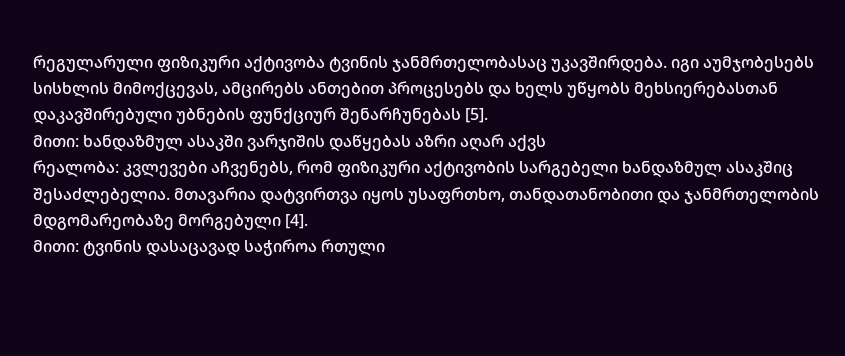რეგულარული ფიზიკური აქტივობა ტვინის ჯანმრთელობასაც უკავშირდება. იგი აუმჯობესებს სისხლის მიმოქცევას, ამცირებს ანთებით პროცესებს და ხელს უწყობს მეხსიერებასთან დაკავშირებული უბნების ფუნქციურ შენარჩუნებას [5].
მითი: ხანდაზმულ ასაკში ვარჯიშის დაწყებას აზრი აღარ აქვს
რეალობა: კვლევები აჩვენებს, რომ ფიზიკური აქტივობის სარგებელი ხანდაზმულ ასაკშიც შესაძლებელია. მთავარია დატვირთვა იყოს უსაფრთხო, თანდათანობითი და ჯანმრთელობის მდგომარეობაზე მორგებული [4].
მითი: ტვინის დასაცავად საჭიროა რთული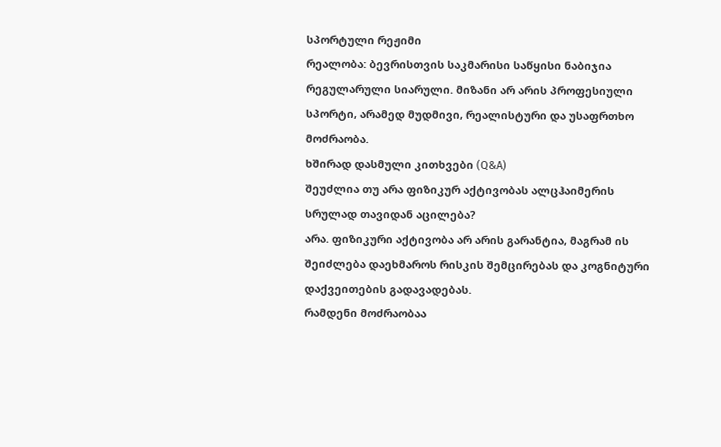სპორტული რეჟიმი
რეალობა: ბევრისთვის საკმარისი საწყისი ნაბიჯია რეგულარული სიარული. მიზანი არ არის პროფესიული სპორტი, არამედ მუდმივი, რეალისტური და უსაფრთხო მოძრაობა.
ხშირად დასმული კითხვები (Q&A)
შეუძლია თუ არა ფიზიკურ აქტივობას ალცჰაიმერის სრულად თავიდან აცილება?
არა. ფიზიკური აქტივობა არ არის გარანტია, მაგრამ ის შეიძლება დაეხმაროს რისკის შემცირებას და კოგნიტური დაქვეითების გადავადებას.
რამდენი მოძრაობაა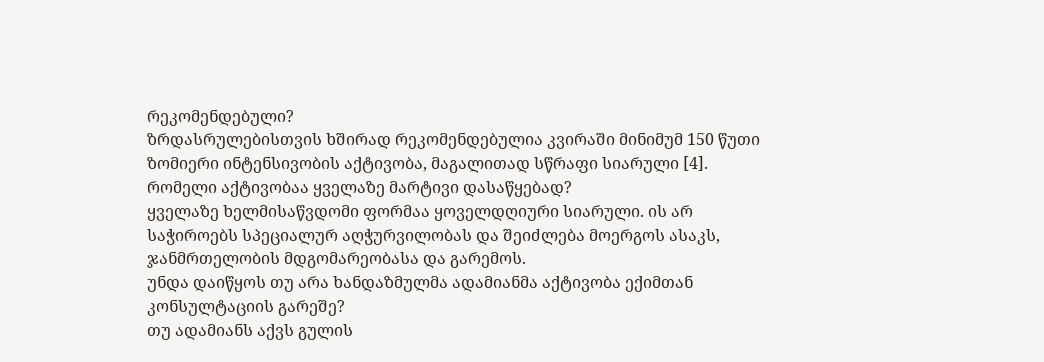რეკომენდებული?
ზრდასრულებისთვის ხშირად რეკომენდებულია კვირაში მინიმუმ 150 წუთი ზომიერი ინტენსივობის აქტივობა, მაგალითად სწრაფი სიარული [4].
რომელი აქტივობაა ყველაზე მარტივი დასაწყებად?
ყველაზე ხელმისაწვდომი ფორმაა ყოველდღიური სიარული. ის არ საჭიროებს სპეციალურ აღჭურვილობას და შეიძლება მოერგოს ასაკს, ჯანმრთელობის მდგომარეობასა და გარემოს.
უნდა დაიწყოს თუ არა ხანდაზმულმა ადამიანმა აქტივობა ექიმთან კონსულტაციის გარეშე?
თუ ადამიანს აქვს გულის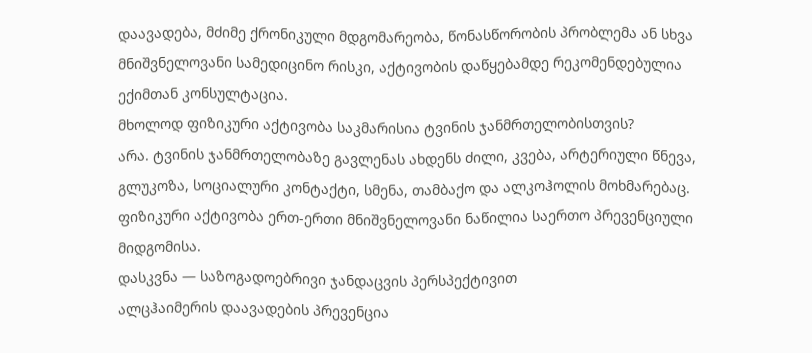დაავადება, მძიმე ქრონიკული მდგომარეობა, წონასწორობის პრობლემა ან სხვა მნიშვნელოვანი სამედიცინო რისკი, აქტივობის დაწყებამდე რეკომენდებულია ექიმთან კონსულტაცია.
მხოლოდ ფიზიკური აქტივობა საკმარისია ტვინის ჯანმრთელობისთვის?
არა. ტვინის ჯანმრთელობაზე გავლენას ახდენს ძილი, კვება, არტერიული წნევა, გლუკოზა, სოციალური კონტაქტი, სმენა, თამბაქო და ალკოჰოლის მოხმარებაც. ფიზიკური აქტივობა ერთ-ერთი მნიშვნელოვანი ნაწილია საერთო პრევენციული მიდგომისა.
დასკვნა — საზოგადოებრივი ჯანდაცვის პერსპექტივით
ალცჰაიმერის დაავადების პრევენცია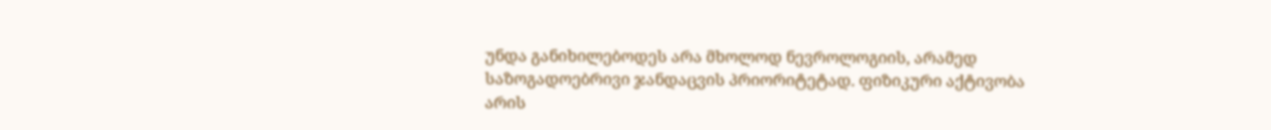უნდა განიხილებოდეს არა მხოლოდ ნევროლოგიის, არამედ საზოგადოებრივი ჯანდაცვის პრიორიტეტად. ფიზიკური აქტივობა არის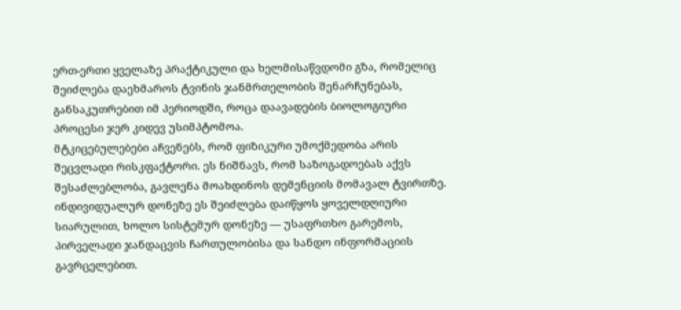ერთ-ერთი ყველაზე პრაქტიკული და ხელმისაწვდომი გზა, რომელიც შეიძლება დაეხმაროს ტვინის ჯანმრთელობის შენარჩუნებას, განსაკუთრებით იმ პერიოდში, როცა დაავადების ბიოლოგიური პროცესი ჯერ კიდევ უსიმპტომოა.
მტკიცებულებები აჩვენებს, რომ ფიზიკური უმოქმედობა არის შეცვლადი რისკფაქტორი. ეს ნიშნავს, რომ საზოგადოებას აქვს შესაძლებლობა, გავლენა მოახდინოს დემენციის მომავალ ტვირთზე. ინდივიდუალურ დონეზე ეს შეიძლება დაიწყოს ყოველდღიური სიარულით, ხოლო სისტემურ დონეზე — უსაფრთხო გარემოს, პირველადი ჯანდაცვის ჩართულობისა და სანდო ინფორმაციის გავრცელებით.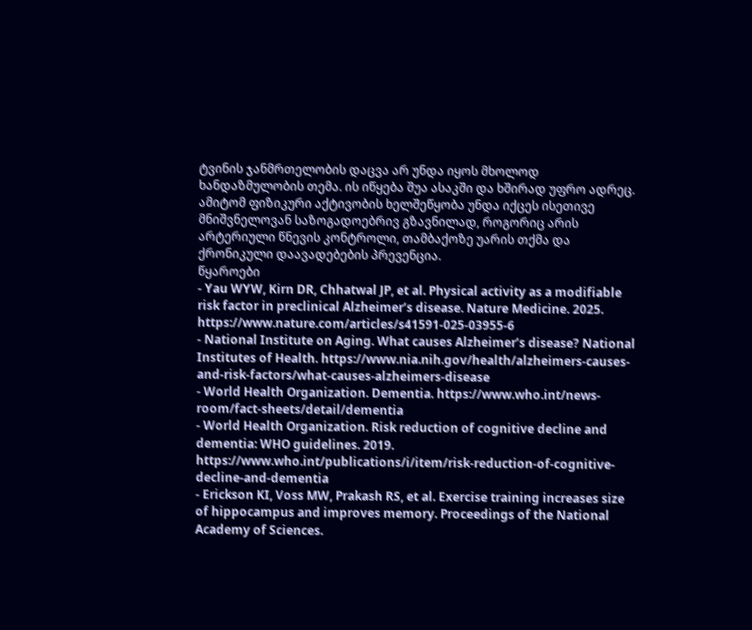ტვინის ჯანმრთელობის დაცვა არ უნდა იყოს მხოლოდ ხანდაზმულობის თემა. ის იწყება შუა ასაკში და ხშირად უფრო ადრეც. ამიტომ ფიზიკური აქტივობის ხელშეწყობა უნდა იქცეს ისეთივე მნიშვნელოვან საზოგადოებრივ გზავნილად, როგორიც არის არტერიული წნევის კონტროლი, თამბაქოზე უარის თქმა და ქრონიკული დაავადებების პრევენცია.
წყაროები
- Yau WYW, Kirn DR, Chhatwal JP, et al. Physical activity as a modifiable risk factor in preclinical Alzheimer’s disease. Nature Medicine. 2025. https://www.nature.com/articles/s41591-025-03955-6
- National Institute on Aging. What causes Alzheimer’s disease? National Institutes of Health. https://www.nia.nih.gov/health/alzheimers-causes-and-risk-factors/what-causes-alzheimers-disease
- World Health Organization. Dementia. https://www.who.int/news-room/fact-sheets/detail/dementia
- World Health Organization. Risk reduction of cognitive decline and dementia: WHO guidelines. 2019. https://www.who.int/publications/i/item/risk-reduction-of-cognitive-decline-and-dementia
- Erickson KI, Voss MW, Prakash RS, et al. Exercise training increases size of hippocampus and improves memory. Proceedings of the National Academy of Sciences.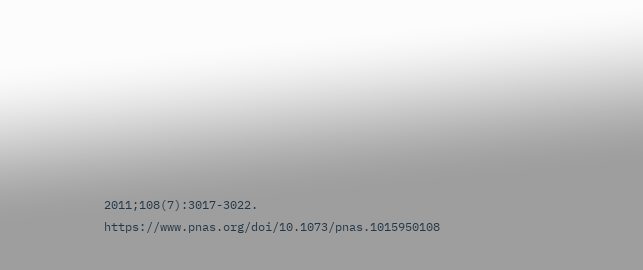2011;108(7):3017-3022. https://www.pnas.org/doi/10.1073/pnas.1015950108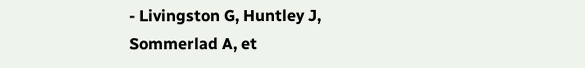- Livingston G, Huntley J, Sommerlad A, et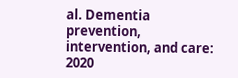al. Dementia prevention, intervention, and care: 2020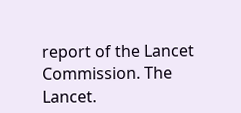report of the Lancet Commission. The Lancet.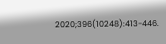2020;396(10248):413-446.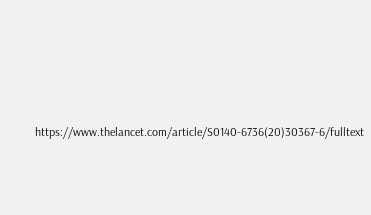https://www.thelancet.com/article/S0140-6736(20)30367-6/fulltext